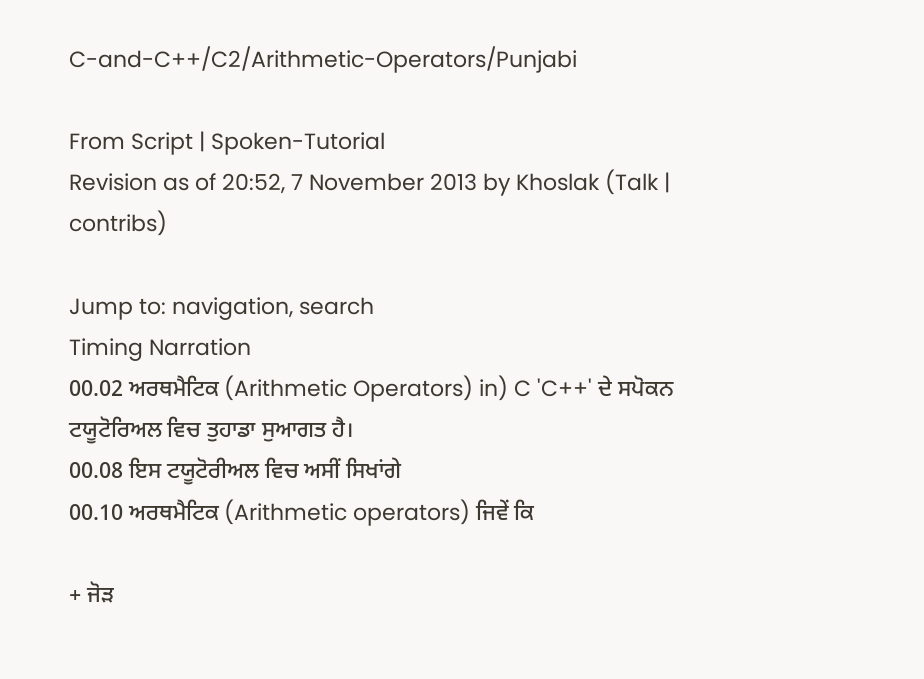C-and-C++/C2/Arithmetic-Operators/Punjabi

From Script | Spoken-Tutorial
Revision as of 20:52, 7 November 2013 by Khoslak (Talk | contribs)

Jump to: navigation, search
Timing Narration
00.02 ਅਰਥਮੈਟਿਕ (Arithmetic Operators) in) C 'C++' ਦੇ ਸਪੋਕਨ ਟਯੂਟੋਰਿਅਲ ਵਿਚ ਤੁਹਾਡਾ ਸੁਆਗਤ ਹੈ।
00.08 ਇਸ ਟਯੂਟੋਰੀਅਲ ਵਿਚ ਅਸੀਂ ਸਿਖਾਂਗੇ
00.10 ਅਰਥਮੈਟਿਕ (Arithmetic operators) ਜਿਵੇਂ ਕਿ

+ ਜੋੜ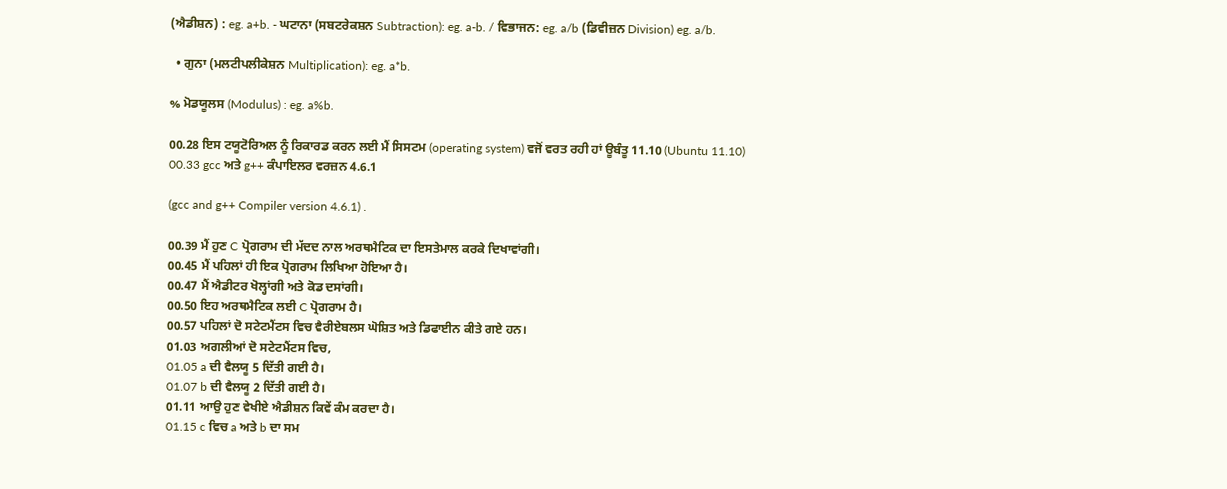(ਐਡੀਸ਼ਨ) : eg. a+b. - ਘਟਾਨਾ (ਸਬਟਰੇਕਸ਼ਨ Subtraction): eg. a-b. / ਵਿਭਾਜਨ: eg. a/b (ਡਿਵੀਜ਼ਨ Division) eg. a/b.

  • ਗੁਨਾ (ਮਲਟੀਪਲੀਕੇਸ਼ਨ Multiplication): eg. a*b.

% ਮੋਡਯੂਲਸ (Modulus) : eg. a%b.

00.28 ਇਸ ਟਯੂਟੋਰਿਅਲ ਨੂੰ ਰਿਕਾਰਡ ਕਰਨ ਲਈ ਮੈਂ ਸਿਸਟਮ (operating system) ਵਜੋਂ ਵਰਤ ਰਹੀ ਹਾਂ ਊਬੰਤੂ 11.10 (Ubuntu 11.10)
00.33 gcc ਅਤੇ g++ ਕੰਪਾਇਲਰ ਵਰਜ਼ਨ 4.6.1

(gcc and g++ Compiler version 4.6.1) .

00.39 ਮੈਂ ਹੁਣ C ਪ੍ਰੋਗਰਾਮ ਦੀ ਮੱਦਦ ਨਾਲ ਅਰਥਮੈਟਿਕ ਦਾ ਇਸਤੇਮਾਲ ਕਰਕੇ ਦਿਖਾਵਾਂਗੀ।
00.45 ਮੈਂ ਪਹਿਲਾਂ ਹੀ ਇਕ ਪ੍ਰੋਗਰਾਮ ਲਿਖਿਆ ਹੋਇਆ ਹੈ।
00.47 ਮੈਂ ਐਡੀਟਰ ਖੋਲ੍ਹਾਂਗੀ ਅਤੇ ਕੋਡ ਦਸਾਂਗੀ।
00.50 ਇਹ ਅਰਥਮੈਟਿਕ ਲਈ C ਪ੍ਰੋਗਰਾਮ ਹੈ।
00.57 ਪਹਿਲਾਂ ਦੋ ਸਟੇਟਮੈਂਟਸ ਵਿਚ ਵੈਰੀਏਬਲਸ ਘੋਸ਼ਿਤ ਅਤੇ ਡਿਫਾਈਨ ਕੀਤੇ ਗਏ ਹਨ।
01.03 ਅਗਲੀਆਂ ਦੋ ਸਟੇਟਮੈਂਟਸ ਵਿਚ,
01.05 a ਦੀ ਵੈਲਯੂ 5 ਦਿੱਤੀ ਗਈ ਹੈ।
01.07 b ਦੀ ਵੈਲਯੂ 2 ਦਿੱਤੀ ਗਈ ਹੈ।
01.11 ਆਉ ਹੁਣ ਵੇਖੀਏ ਐਡੀਸ਼ਨ ਕਿਵੇਂ ਕੰਮ ਕਰਦਾ ਹੈ।
01.15 c ਵਿਚ a ਅਤੇ b ਦਾ ਸਮ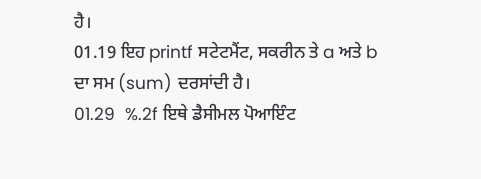ਹੈ।
01.19 ਇਹ printf ਸਟੇਟਮੈਂਟ, ਸਕਰੀਨ ਤੇ a ਅਤੇ b ਦਾ ਸਮ (sum) ਦਰਸਾਂਦੀ ਹੈ।
01.29  %.2f ਇਥੇ ਡੈਸੀਮਲ ਪੋਆਇੰਟ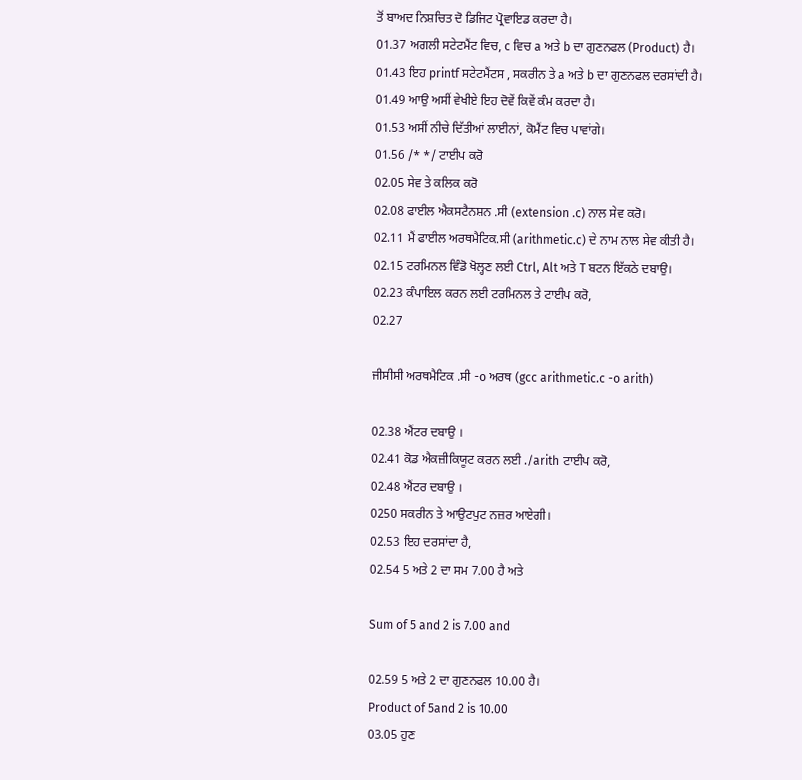ਤੋਂ ਬਾਅਦ ਨਿਸ਼ਚਿਤ ਦੋ ਡਿਜਿਟ ਪ੍ਰੋਵਾਇਡ ਕਰਦਾ ਹੈ।
01.37 ਅਗਲੀ ਸਟੇਟਮੈਂਟ ਵਿਚ, c ਵਿਚ a ਅਤੇ b ਦਾ ਗੁਣਨਫਲ (Product) ਹੈ।
01.43 ਇਹ printf ਸਟੇਟਮੈਂਟਸ , ਸਕਰੀਨ ਤੇ a ਅਤੇ b ਦਾ ਗੁਣਨਫਲ ਦਰਸਾਂਦੀ ਹੈ।
01.49 ਆਉ ਅਸੀਂ ਵੇਖੀਏ ਇਹ ਦੋਵੇਂ ਕਿਵੇਂ ਕੰਮ ਕਰਦਾ ਹੈ।
01.53 ਅਸੀਂ ਨੀਚੇ ਦਿੱਤੀਆਂ ਲਾਈਨਾਂ, ਕੋਮੈਂਟ ਵਿਚ ਪਾਵਾਂਗੇ।
01.56 /* */ ਟਾਈਪ ਕਰੋ
02.05 ਸੇਵ ਤੇ ਕਲਿਕ ਕਰੋ
02.08 ਫਾਈਲ ਐਕਸਟੈਨਸ਼ਨ .ਸੀ (extension .c) ਨਾਲ ਸੇਵ ਕਰੋ।
02.11 ਮੈਂ ਫਾਈਲ ਅਰਥਮੈਟਿਕ.ਸੀ (arithmetic.c) ਦੇ ਨਾਮ ਨਾਲ ਸੇਵ ਕੀਤੀ ਹੈ।
02.15 ਟਰਮਿਨਲ ਵਿੰਡੋ ਖੋਲ੍ਹਣ ਲਈ Ctrl, Alt ਅਤੇ T ਬਟਨ ਇੱਕਠੇ ਦਬਾਉ।
02.23 ਕੰਪਾਇਲ ਕਰਨ ਲਈ ਟਰਮਿਨਲ ਤੇ ਟਾਈਪ ਕਰੋ,
02.27

ਜੀਸੀਸੀ ਅਰਥਮੈਟਿਕ .ਸੀ -o ਅਰਥ (gcc arithmetic.c -o arith)

02.38 ਐਂਟਰ ਦਬਾਉ ।
02.41 ਕੋਡ ਐਕਜ਼ੀਕਿਯੂਟ ਕਰਨ ਲਈ ./arith ਟਾਈਪ ਕਰੋ,
02.48 ਐਂਟਰ ਦਬਾਉ ।
0250 ਸਕਰੀਨ ਤੇ ਆਉਟਪੁਟ ਨਜ਼ਰ ਆਏਗੀ।
02.53 ਇਹ ਦਰਸਾਂਦਾ ਹੈ,
02.54 5 ਅਤੇ 2 ਦਾ ਸਮ 7.00 ਹੈ ਅਤੇ

Sum of 5 and 2 is 7.00 and

02.59 5 ਅਤੇ 2 ਦਾ ਗੁਣਨਫਲ 10.00 ਹੈ।
Product of 5and 2 is 10.00
03.05 ਹੁਣ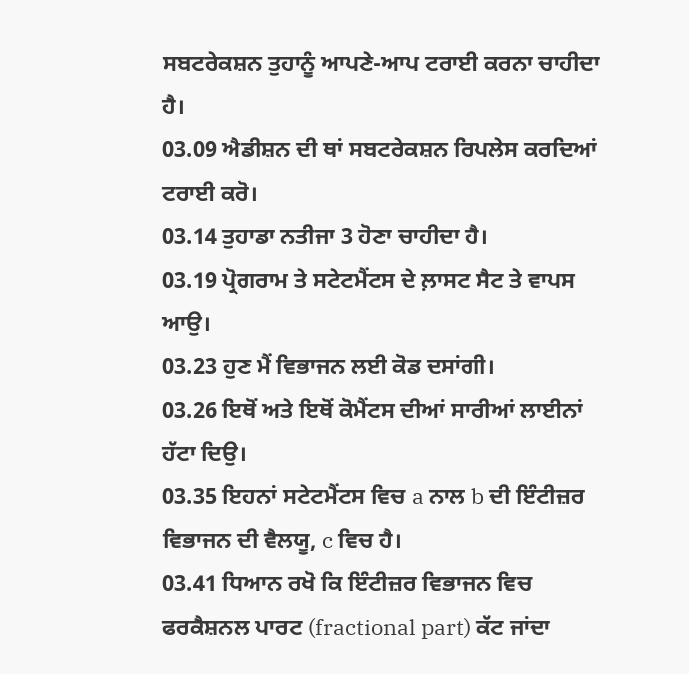ਸਬਟਰੇਕਸ਼ਨ ਤੁਹਾਨੂੰ ਆਪਣੇ-ਆਪ ਟਰਾਈ ਕਰਨਾ ਚਾਹੀਦਾ ਹੈ।
03.09 ਐਡੀਸ਼ਨ ਦੀ ਥਾਂ ਸਬਟਰੇਕਸ਼ਨ ਰਿਪਲੇਸ ਕਰਦਿਆਂ ਟਰਾਈ ਕਰੋ।
03.14 ਤੁਹਾਡਾ ਨਤੀਜਾ 3 ਹੋਣਾ ਚਾਹੀਦਾ ਹੈ।
03.19 ਪ੍ਰੋਗਰਾਮ ਤੇ ਸਟੇਟਮੈਂਟਸ ਦੇ ਲ਼ਾਸਟ ਸੈਟ ਤੇ ਵਾਪਸ ਆਉ।
03.23 ਹੁਣ ਮੈਂ ਵਿਭਾਜਨ ਲਈ ਕੋਡ ਦਸਾਂਗੀ।
03.26 ਇਥੋਂ ਅਤੇ ਇਥੋਂ ਕੋਮੈਂਟਸ ਦੀਆਂ ਸਾਰੀਆਂ ਲਾਈਨਾਂ ਹੱਟਾ ਦਿਉ।
03.35 ਇਹਨਾਂ ਸਟੇਟਮੈਂਟਸ ਵਿਚ a ਨਾਲ b ਦੀ ਇੰਟੀਜ਼ਰ ਵਿਭਾਜਨ ਦੀ ਵੈਲਯੂ, c ਵਿਚ ਹੈ।
03.41 ਧਿਆਨ ਰਖੋ ਕਿ ਇੰਟੀਜ਼ਰ ਵਿਭਾਜਨ ਵਿਚ ਫਰਕੈਸ਼ਨਲ ਪਾਰਟ (fractional part) ਕੱਟ ਜਾਂਦਾ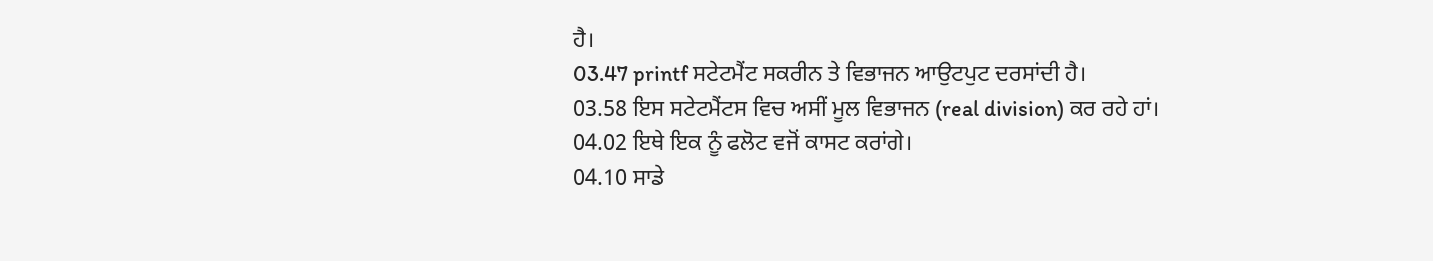ਹੈ।
03.47 printf ਸਟੇਟਮੈਂਟ ਸਕਰੀਨ ਤੇ ਵਿਭਾਜਨ ਆਉਟਪੁਟ ਦਰਸਾਂਦੀ ਹੈ।
03.58 ਇਸ ਸਟੇਟਮੈਂਟਸ ਵਿਚ ਅਸੀਂ ਮੂਲ ਵਿਭਾਜਨ (real division) ਕਰ ਰਹੇ ਹਾਂ।
04.02 ਇਥੇ ਇਕ ਨੂੰ ਫਲੋਟ ਵਜੋਂ ਕਾਸਟ ਕਰਾਂਗੇ।
04.10 ਸਾਡੇ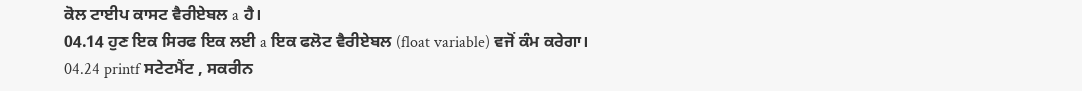ਕੋਲ ਟਾਈਪ ਕਾਸਟ ਵੈਰੀਏਬਲ a ਹੈ।
04.14 ਹੁਣ ਇਕ ਸਿਰਫ ਇਕ ਲਈ a ਇਕ ਫਲੋਟ ਵੈਰੀਏਬਲ (float variable) ਵਜੋਂ ਕੰਮ ਕਰੇਗਾ।
04.24 printf ਸਟੇਟਮੈਂਟ , ਸਕਰੀਨ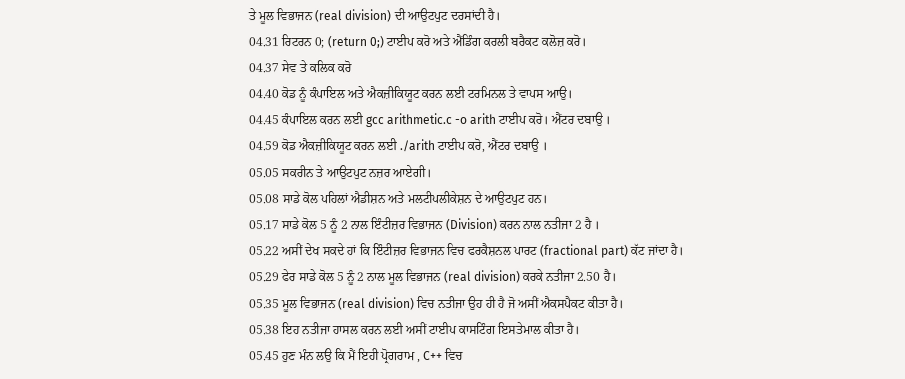ਤੇ ਮੂਲ ਵਿਭਾਜਨ (real division) ਦੀ ਆਉਟਪੁਟ ਦਰਸਾਂਦੀ ਹੈ।
04.31 ਰਿਟਰਨ 0; (return 0;) ਟਾਈਪ ਕਰੋ ਅਤੇ ਐਂਡਿੰਗ ਕਰਲੀ ਬਰੈਕਟ ਕਲੋਜ਼ ਕਰੋ।
04.37 ਸੇਵ ਤੇ ਕਲਿਕ ਕਰੋ
04.40 ਕੋਡ ਨੂੰ ਕੰਪਾਇਲ ਅਤੇ ਐਕਜ਼ੀਕਿਯੂਟ ਕਰਨ ਲਈ ਟਰਮਿਨਲ ਤੇ ਵਾਪਸ ਆਉ।
04.45 ਕੰਪਾਇਲ ਕਰਨ ਲਈ gcc arithmetic.c -o arith ਟਾਈਪ ਕਰੋ। ਐਂਟਰ ਦਬਾਉ ।
04.59 ਕੋਡ ਐਕਜ਼ੀਕਿਯੂਟ ਕਰਨ ਲਈ ./arith ਟਾਈਪ ਕਰੋ, ਐਂਟਰ ਦਬਾਉ ।
05.05 ਸਕਰੀਨ ਤੇ ਆਉਟਪੁਟ ਨਜ਼ਰ ਆਏਗੀ।
05.08 ਸਾਡੇ ਕੋਲ ਪਹਿਲਾਂ ਐਡੀਸ਼ਨ ਅਤੇ ਮਲਟੀਪਲੀਕੇਸ਼ਨ ਦੇ ਆਉਟਪੁਟ ਹਨ।
05.17 ਸਾਡੇ ਕੋਲ 5 ਨੂੰ 2 ਨਾਲ ਇੰਟੀਜ਼ਰ ਵਿਭਾਜਨ (Division) ਕਰਨ ਨਾਲ ਨਤੀਜਾ 2 ਹੈ ।
05.22 ਅਸੀਂ ਦੇਖ ਸਕਦੇ ਹਾਂ ਕਿ ਇੰਟੀਜ਼ਰ ਵਿਭਾਜਨ ਵਿਚ ਫਰਕੈਸ਼ਨਲ ਪਾਰਟ (fractional part) ਕੱਟ ਜਾਂਦਾ ਹੈ।
05.29 ਫੇਰ ਸਾਡੇ ਕੋਲ 5 ਨੂੰ 2 ਨਾਲ ਮੂਲ ਵਿਭਾਜਨ (real division) ਕਰਕੇ ਨਤੀਜਾ 2.50 ਹੈ।
05.35 ਮੂਲ ਵਿਭਾਜਨ (real division) ਵਿਚ ਨਤੀਜਾ ਉਹ ਹੀ ਹੈ ਜੋ ਅਸੀਂ ਐਕਸਪੈਕਟ ਕੀਤਾ ਹੈ।
05.38 ਇਹ ਨਤੀਜਾ ਹਾਸਲ ਕਰਨ ਲਈ ਅਸੀਂ ਟਾਈਪ ਕਾਸਟਿੰਗ ਇਸਤੇਮਾਲ ਕੀਤਾ ਹੈ।
05.45 ਹੁਣ ਮੰਨ ਲਉ ਕਿ ਮੈਂ ਇਹੀ ਪ੍ਰੋਗਰਾਮ , C++ ਵਿਚ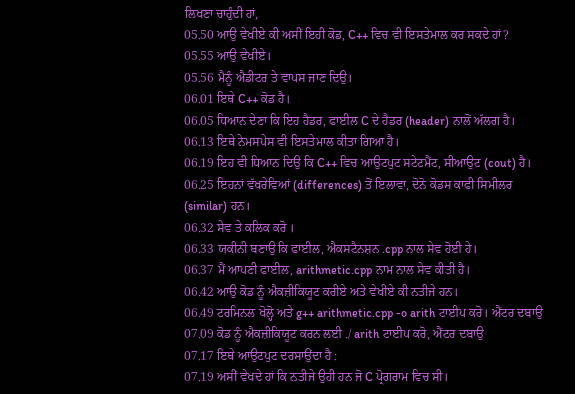ਲਿਖਣਾ ਚਾਹੁੰਦੀ ਹਾਂ,
05.50 ਆਉ ਵੇਖੀਏ ਕੀ ਅਸੀਂ ਇਹੀ ਕੋਡ, C++ ਵਿਚ ਵੀ ਇਸਤੇਮਾਲ ਕਰ ਸਕਦੇ ਹਾਂ?
05.55 ਆਉ ਵੇਖੀਏ।
05.56 ਮੈਨੂੰ ਐਡੀਟਰ ਤੇ ਵਾਪਸ ਜਾਣ ਦਿਉ।
06.01 ਇਥੇ C++ ਕੋਡ ਹੈ।
06.05 ਧਿਆਨ ਦੇਣਾ ਕਿ ਇਹ ਹੈਡਰ, ਫਾਈਲ C ਦੇ ਹੈਡਰ (header) ਨਾਲੋਂ ਅੱਲਗ ਹੈ।
06.13 ਇਥੇ ਨੇਮਸਪੇਸ ਵੀ ਇਸਤੇਮਾਲ ਕੀਤਾ ਗਿਆ ਹੈ।
06.19 ਇਹ ਵੀ ਧਿਆਨ ਦਿਉ ਕਿ C++ ਵਿਚ ਆਉਟਪੁਟ ਸਟੇਟਮੈਂਟ, ਸੀਆਉਟ (cout) ਹੈ।
06.25 ਇਹਨਾਂ ਵੱਖਰੇਵਿਆਂ (differences) ਤੋਂ ਇਲਾਵਾ, ਦੋਨੋ ਕੋਡਸ ਕਾਫੀ ਸਿਮੀਲਰ (similar) ਹਨ।
06.32 ਸੇਵ ਤੇ ਕਲਿਕ ਕਰੋ ।
06.33 ਯਕੀਨੀ ਬਣਾਉ ਕਿ ਫਾਈਲ, ਐਕਸਟੈਨਸ਼ਨ .cpp ਨਾਲ ਸੇਵ ਹੋਈ ਹੇ।
06.37 ਮੈਂ ਆਪਣੀ ਫਾਈਲ, arithmetic.cpp ਨਾਮ ਨਾਲ ਸੇਵ ਕੀਤੀ ਹੈ।
06.42 ਆਉ ਕੋਡ ਨੂੰ ਐਕਜ਼ੀਕਿਯੂਟ ਕਰੀਏ ਅਤੇ ਵੇਖੀਏ ਕੀ ਨਤੀਜੇ ਹਨ।
06.49 ਟਰਮਿਨਲ ਖੋਲ੍ਹੋ ਅਤੇ g++ arithmetic.cpp -o arith ਟਾਈਪ ਕਰੋ। ਐਂਟਰ ਦਬਾਉ
07.09 ਕੋਡ ਨੂੰ ਐਕਜ਼ੀਕਿਯੂਟ ਕਰਨ ਲਈ ./ arith ਟਾਈਪ ਕਰੋ, ਐਂਟਰ ਦਬਾਉ
07.17 ਇਥੇ ਆਉਟਪੁਟ ਦਰਸਾਉਂਦਾ ਹੈ :
07.19 ਅਸੀਂ ਵੇਖਦੇ ਹਾਂ ਕਿ ਨਤੀਜੇ ਉਹੀ ਹਨ ਜੋ C ਪ੍ਰੋਗਰਾਮ ਵਿਚ ਸੀ।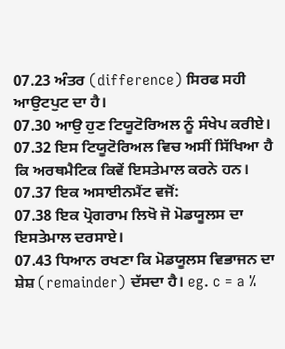07.23 ਅੰਤਰ (difference) ਸਿਰਫ ਸਹੀ ਆਉਟਪੁਟ ਦਾ ਹੈ।
07.30 ਆਉ ਹੁਣ ਟਿਯੂਟੋਰਿਅਲ ਨੂੰ ਸੰਖੇਪ ਕਰੀਏ।
07.32 ਇਸ ਟਿਯੂਟੋਰਿਅਲ ਵਿਚ ਅਸੀਂ ਸਿੱਖਿਆ ਹੈ ਕਿ ਅਰਥਮੈਟਿਕ ਕਿਵੇਂ ਇਸਤੇਮਾਲ ਕਰਨੇ ਹਨ।
07.37 ਇਕ ਅਸਾਈਨਮੈਂਟ ਵਜੋਂ:
07.38 ਇਕ ਪ੍ਰੋਗਰਾਮ ਲਿਖੋ ਜੋ ਮੋਡਯੂਲਸ ਦਾ ਇਸਤੇਮਾਲ ਦਰਸਾਏ।
07.43 ਧਿਆਨ ਰਖਣਾ ਕਿ ਮੋਡਯੂਲਸ ਵਿਭਾਜਨ ਦਾ ਸ਼ੇਸ਼ (remainder) ਦੱਸਦਾ ਹੈ। eg. c = a %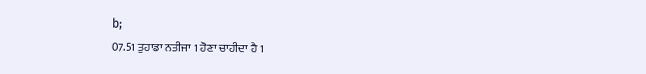b;
07.51 ਤੁਹਾਡਾ ਨਤੀਜਾ 1 ਹੋਣਾ ਚਾਹੀਦਾ ਹੈ 1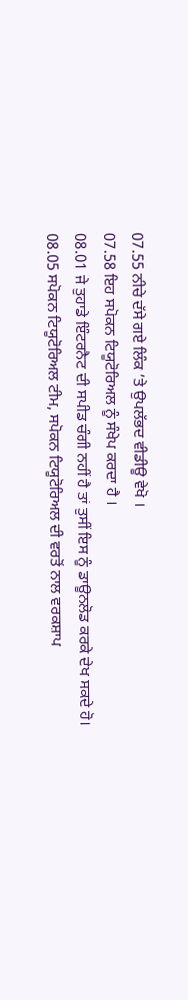07.55 ਨੀਚੇ ਦੱਸੇ ਗਏ ਲਿੰਕ ’ਤੇ ਉਪਲੱਭਦ ਵੀਡੀਊ ਵੇਖੋ ।
07.58 ਇਹ ਸਪੋਕਨ ਟਿਯੂਟੋਰਿਅਲ ਨੂੰ ਸੰਖੇਪ ਕਰਦਾ ਹੈ ।
08.01 ਜੇ ਤੁਹਾਡੇ ਇੰਟਰਨੈਟ ਦੀ ਸਪੀਡ ਚੰਗੀ ਨਹੀਂ ਹੈ ਤਾਂ ਤੁਸੀਂ ਇਸ ਨੂੰ ਡਾਊਨਲੋਡ ਕਰਕੇ ਦੇਖ ਸਕਦੇ ਹੋ।
08.05 ਸਪੋਕਨ ਟਿਯੂਟੋਰਿਅਲ ਟੀਮ, ਸਪੋਕਨ ਟਿਯੂਟੋਰਿਅਲ ਦੀ ਵਰਤੋਂ ਨਾਲ ਵਰਕਸ਼ਾਪ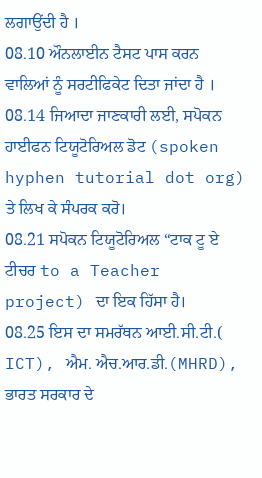ਲਗਾਉਂਦੀ ਹੈ ।
08.10 ਔਨਲਾਈਨ ਟੈਸਟ ਪਾਸ ਕਰਨ ਵਾਲਿਆਂ ਨੂੰ ਸਰਟੀਫਿਕੇਟ ਦਿਤਾ ਜਾਂਦਾ ਹੈ ।
08.14 ਜਿਆਦਾ ਜਾਣਕਾਰੀ ਲਈ, ਸਪੋਕਨ ਹਾਈਫਨ ਟਿਯੂਟੋਰਿਅਲ ਡੋਟ (spoken hyphen tutorial dot org) ਤੇ ਲਿਖ ਕੇ ਸੰਪਰਕ ਕਰੋ।
08.21 ਸਪੋਕਨ ਟਿਯੂਟੋਰਿਅਲ “ਟਾਕ ਟੂ ਏ ਟੀਚਰ to a Teacher project) ਦਾ ਇਕ ਹਿੱਸਾ ਹੈ।
08.25 ਇਸ ਦਾ ਸਮਰੱਥਨ ਆਈ.ਸੀ.ਟੀ.( ICT), ਐਮ. ਐਚ.ਆਰ.ਡੀ.(MHRD), ਭਾਰਤ ਸਰਕਾਰ ਦੇ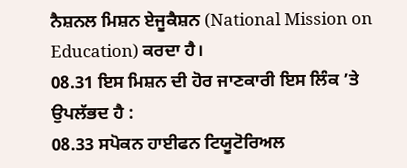ਨੈਸ਼ਨਲ ਮਿਸ਼ਨ ਏਜੂਕੈਸ਼ਨ (National Mission on Education) ਕਰਦਾ ਹੈ।
08.31 ਇਸ ਮਿਸ਼ਨ ਦੀ ਹੋਰ ਜਾਣਕਾਰੀ ਇਸ ਲਿੰਕ ’ਤੇ ਉਪਲੱਭਦ ਹੈ :
08.33 ਸਪੋਕਨ ਹਾਈਫਨ ਟਿਯੂਟੋਰਿਅਲ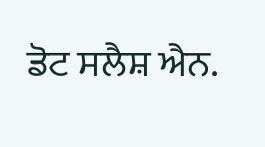ਡੋਟ ਸਲੈਸ਼ ਐਨ.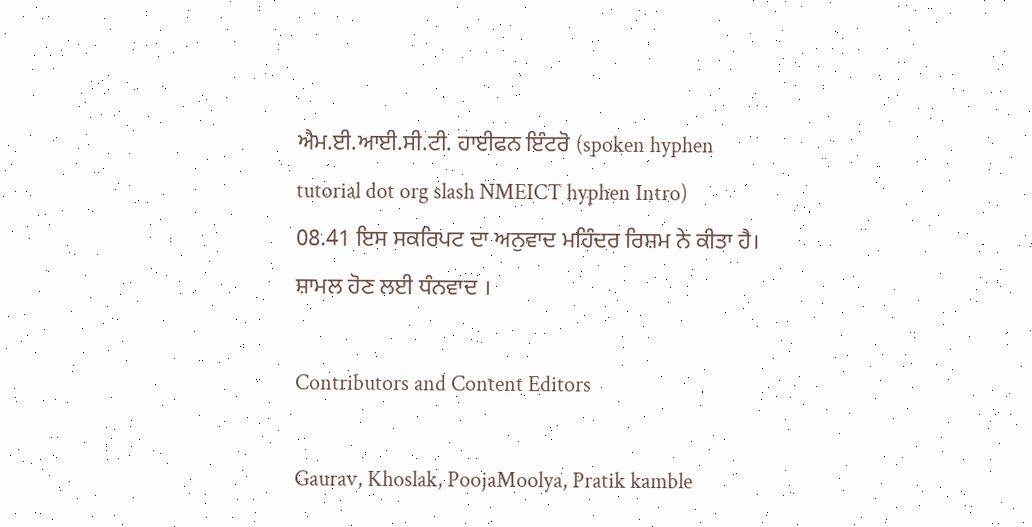ਐਮ.ਈ.ਆਈ.ਸੀ.ਟੀ. ਹਾਈਫਨ ਇੰਟਰੋ (spoken hyphen tutorial dot org slash NMEICT hyphen Intro)
08.41 ਇਸ ਸਕਰਿਪਟ ਦਾ ਅਨੁਵਾਦ ਮਹਿੰਦਰ ਰਿਸ਼ਮ ਨੇ ਕੀਤਾ ਹੈ।
ਸ਼ਾਮਲ ਹੋਣ ਲਈ ਧੰਨਵਾਦ ।

Contributors and Content Editors

Gaurav, Khoslak, PoojaMoolya, Pratik kamble